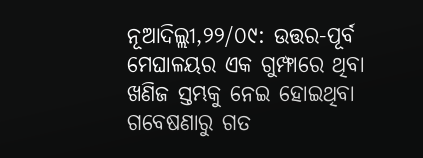ନୂଆଦିଲ୍ଲୀ,୨୨/୦୯: ଉତ୍ତର-ପୂର୍ବ ମେଘାଳୟର ଏକ ଗୁମ୍ଫାରେ ଥିବା ଖଣିଜ ସ୍ତମ୍ଭକୁ ନେଇ ହୋଇଥିବା ଗବେଷଣାରୁ ଗତ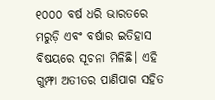୧୦୦୦ ବର୍ଷ ଧରି ଭାରତରେ ମରୁଡ଼ି ଏବଂ ବର୍ଷାର ଇତିହାସ ବିଷୟରେ ସୂଚନା ମିଳିଛି। ଏହି ଗୁମ୍ଫା ଅତୀତର ପାଣିପାଗ ସହିତ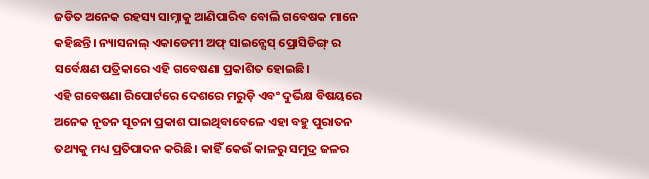ଜଡିତ ଅନେକ ରହସ୍ୟ ସାମ୍ନାକୁ ଆଣିପାରିବ ବୋଲି ଗବେଷକ ମାନେ କହିଛନ୍ତି। ନ୍ୟାସନାଲ୍ ଏକାଡେମୀ ଅଫ୍ ସାଇନ୍ସେସ୍ ପ୍ରୋସିଡିଙ୍ଗ୍ ର ସର୍ବେକ୍ଷଣ ପତ୍ରିକାରେ ଏହି ଗବେଷଣା ପ୍ରକାଶିତ ହୋଇଛି।
ଏହି ଗବେଷଣା ରିପୋର୍ଟରେ ଦେଶରେ ମରୁଡ଼ି ଏବଂ ଦୁର୍ଭିକ୍ଷ ବିଷୟରେ ଅନେକ ନୂତନ ସୂଚନା ପ୍ରକାଶ ପାଇଥିବାବେଳେ ଏହା ବହୁ ପୁରାତନ ତଥ୍ୟକୁ ମଧ୍ୟ ପ୍ରତିପାଦନ କରିଛି। କାହିଁ କେଉଁ କାଳରୁ ସମୁଦ୍ର ଜଳର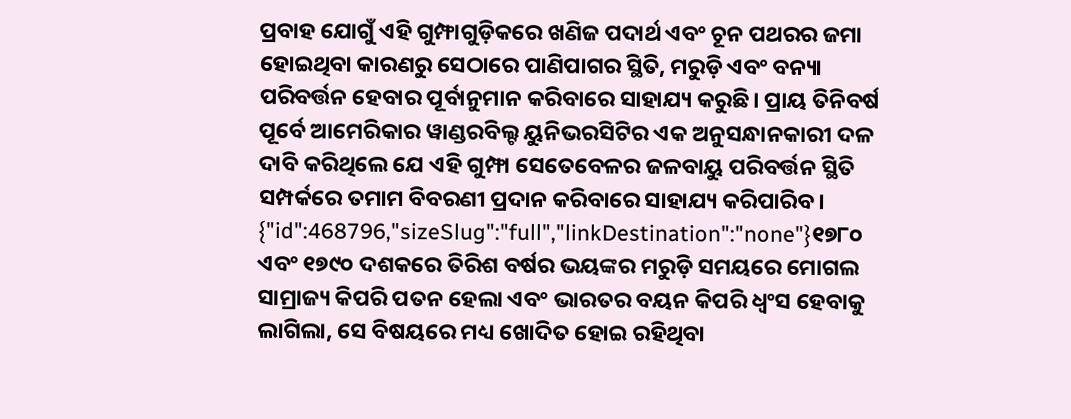ପ୍ରବାହ ଯୋଗୁଁ ଏହି ଗୁମ୍ଫାଗୁଡ଼ିକରେ ଖଣିଜ ପଦାର୍ଥ ଏବଂ ଚୂନ ପଥରର ଜମା ହୋଇଥିବା କାରଣରୁ ସେଠାରେ ପାଣିପାଗର ସ୍ଥିତି, ମରୁଡ଼ି ଏବଂ ବନ୍ୟା ପରିବର୍ତ୍ତନ ହେବାର ପୂର୍ବାନୁମାନ କରିବାରେ ସାହାଯ୍ୟ କରୁଛି। ପ୍ରାୟ ତିନିବର୍ଷ ପୂର୍ବେ ଆମେରିକାର ୱାଣ୍ଡରବିଲ୍ଟ ୟୁନିଭରସିଟିର ଏକ ଅନୁସନ୍ଧାନକାରୀ ଦଳ ଦାବି କରିଥିଲେ ଯେ ଏହି ଗୁମ୍ଫା ସେତେବେଳର ଜଳବାୟୁ ପରିବର୍ତ୍ତନ ସ୍ଥିତି ସମ୍ପର୍କରେ ତମାମ ବିବରଣୀ ପ୍ରଦାନ କରିବାରେ ସାହାଯ୍ୟ କରିପାରିବ।
{"id":468796,"sizeSlug":"full","linkDestination":"none"}୧୭୮୦ ଏବଂ ୧୭୯୦ ଦଶକରେ ତିରିଶ ବର୍ଷର ଭୟଙ୍କର ମରୁଡ଼ି ସମୟରେ ମୋଗଲ ସାମ୍ରାଜ୍ୟ କିପରି ପତନ ହେଲା ଏବଂ ଭାରତର ବୟନ କିପରି ଧ୍ବଂସ ହେବାକୁ ଲାଗିଲା, ସେ ବିଷୟରେ ମଧ୍ୟ ଖୋଦିତ ହୋଇ ରହିଥିବା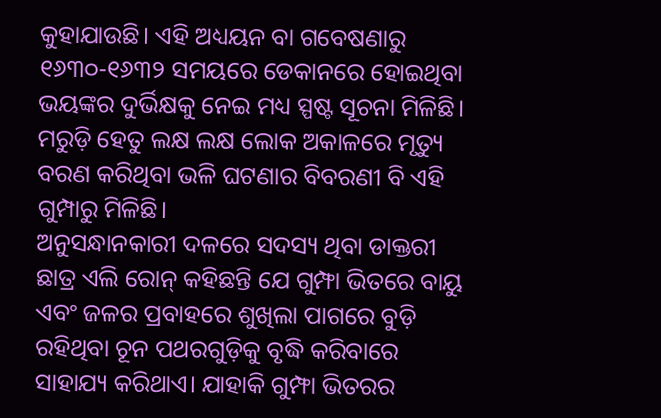କୁହାଯାଉଛି। ଏହି ଅଧ୍ୟୟନ ବା ଗବେଷଣାରୁ ୧୬୩୦-୧୬୩୨ ସମୟରେ ଡେକାନରେ ହୋଇଥିବା ଭୟଙ୍କର ଦୁର୍ଭିକ୍ଷକୁ ନେଇ ମଧ୍ୟ ସ୍ପଷ୍ଟ ସୂଚନା ମିଳିଛି। ମରୁଡ଼ି ହେତୁ ଲକ୍ଷ ଲକ୍ଷ ଲୋକ ଅକାଳରେ ମୃତ୍ୟୁ ବରଣ କରିଥିବା ଭଳି ଘଟଣାର ବିବରଣୀ ବି ଏହି ଗୁମ୍ପାରୁ ମିଳିଛି।
ଅନୁସନ୍ଧାନକାରୀ ଦଳରେ ସଦସ୍ୟ ଥିବା ଡାକ୍ତରୀ ଛାତ୍ର ଏଲି ରୋନ୍ କହିଛନ୍ତି ଯେ ଗୁମ୍ଫା ଭିତରେ ବାୟୁ ଏବଂ ଜଳର ପ୍ରବାହରେ ଶୁଖିଲା ପାଗରେ ବୁଡ଼ି ରହିଥିବା ଚୂନ ପଥରଗୁଡ଼ିକୁ ବୃଦ୍ଧି କରିବାରେ ସାହାଯ୍ୟ କରିଥାଏ। ଯାହାକି ଗୁମ୍ଫା ଭିତରର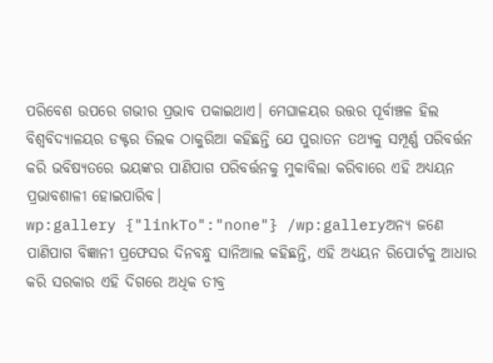ପରିବେଶ ଉପରେ ଗଭୀର ପ୍ରଭାବ ପକାଇଥାଏ। ମେଘାଳୟର ଉତ୍ତର ପୂର୍ବାଞ୍ଚଳ ହିଲ ବିଶ୍ୱବିଦ୍ୟାଳୟର ଡକ୍ଟର ତିଲକ ଠାକୁରିଆ କହିଛନ୍ତି ଯେ ପୁରାତନ ତଥ୍ୟକୁ ସମ୍ପୂର୍ଣ୍ଣ ପରିବର୍ତ୍ତନ କରି ଭବିଷ୍ୟତରେ ଭୟଙ୍କର ପାଣିପାଗ ପରିବର୍ତ୍ତନକୁ ମୁକାବିଲା କରିବାରେ ଏହି ଅଧ୍ୟୟନ ପ୍ରଭାବଶାଳୀ ହୋଇପାରିବ।
wp:gallery {"linkTo":"none"} /wp:galleryଅନ୍ୟ ଜଣେ ପାଣିପାଗ ବିଜ୍ଞାନୀ ପ୍ରଫେସର ଦିନବନ୍ଧୁ ସାନିଆଲ କହିଛନ୍ତି, ଏହି ଅଧ୍ୟୟନ ରିପୋର୍ଟକୁ ଆଧାର କରି ସରକାର ଏହି ଦିଗରେ ଅଧିକ ତୀବ୍ର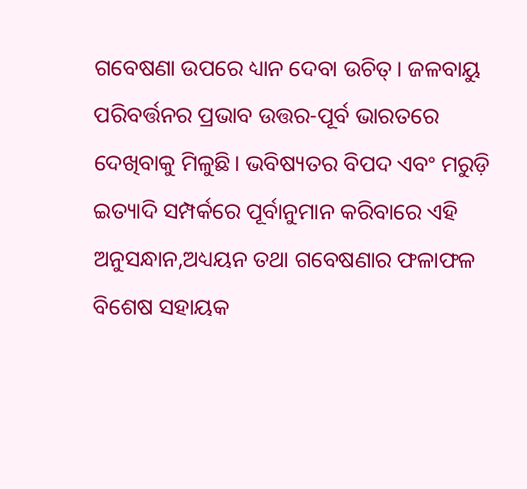ଗବେଷଣା ଉପରେ ଧ୍ୟାନ ଦେବା ଉଚିତ୍। ଜଳବାୟୁ ପରିବର୍ତ୍ତନର ପ୍ରଭାବ ଉତ୍ତର-ପୂର୍ବ ଭାରତରେ ଦେଖିବାକୁ ମିଳୁଛି। ଭବିଷ୍ୟତର ବିପଦ ଏବଂ ମରୁଡ଼ି ଇତ୍ୟାଦି ସମ୍ପର୍କରେ ପୂର୍ବାନୁମାନ କରିବାରେ ଏହି ଅନୁସନ୍ଧାନ,ଅଧ୍ୟୟନ ତଥା ଗବେଷଣାର ଫଳାଫଳ ବିଶେଷ ସହାୟକ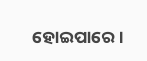ହୋଇପାରେ।